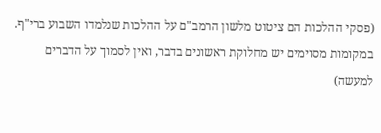(פסקי ההלכות הם ציטוט מלשון הרמב"ם על ההלכות שנלמדו השבוע ברי"ף. במקומות מסוימים יש מחלוקת ראשונים בדבר, ואין לסמוך על הדברים למעשה)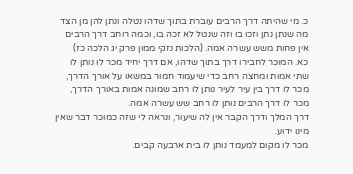כ. מי שהיתה דרך הרבים עוברת בתוך שדהו נטלה ונתן להן מן הצד מה שנתן נתן וזכו בו וזה שנטל לא זכה בו, וכמה רוחב דרך הרבים אין פחות משש עשרה אמה. (הלכות נזקי ממון פרק יג הלכה כז)
כא. המוכר לחבירו דרך בתוך שדהו, אם דרך יחיד מכר לו נותן לו שתי אמות ומחצה רחב כדי שיעמוד חמור במשאו על אורך הדרך, מכר לו דרך בין עיר לעיר נותן לו רחב שמונה אמות באורך הדרך, מכר לו דרך הרבים נותן לו רחב שש עשרה אמה.
דרך המלך ודרך הקבר אין לה שיעור, ונראה לי שזה כמוכר דבר שאין מינו ידוע.
מכר לו מקום למעמד נותן לו בית ארבעה קבים.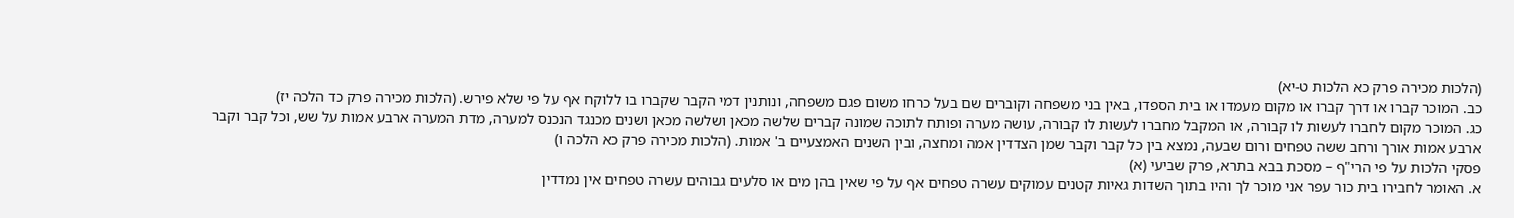(הלכות מכירה פרק כא הלכות ט-יא)
כב. המוכר קברו או דרך קברו או מקום מעמדו או בית הספדו, באין בני משפחה וקוברים שם בעל כרחו משום פגם משפחה, ונותנין דמי הקבר שקברו בו ללוקח אף על פי שלא פירש. (הלכות מכירה פרק כד הלכה יז)
כג. המוכר מקום לחברו לעשות לו קבורה, או המקבל מחברו לעשות לו קבורה, עושה מערה ופותח לתוכה שמונה קברים שלשה מכאן ושלשה מכאן ושנים מכנגד הנכנס למערה, מדת המערה ארבע אמות על שש, וכל קבר וקבר ארבע אמות אורך ורחב ששה טפחים ורום שבעה, נמצא בין כל קבר וקבר שמן הצדדין אמה ומחצה, ובין השנים האמצעיים ב' אמות. (הלכות מכירה פרק כא הלכה ו)
פסקי הלכות על פי הרי"ף – מסכת בבא בתרא, פרק שביעי (א)
א. האומר לחבירו בית כור עפר אני מוכר לך והיו בתוך השדות גאיות קטנים עמוקים עשרה טפחים אף על פי שאין בהן מים או סלעים גבוהים עשרה טפחים אין נמדדין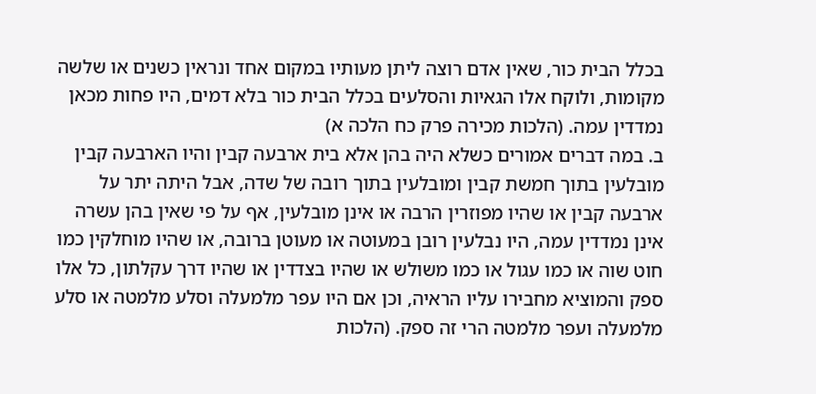בכלל הבית כור, שאין אדם רוצה ליתן מעותיו במקום אחד ונראין כשנים או שלשה מקומות, ולוקח אלו הגאיות והסלעים בכלל הבית כור בלא דמים, היו פחות מכאן נמדדין עמה. (הלכות מכירה פרק כח הלכה א)
ב. במה דברים אמורים כשלא היה בהן אלא בית ארבעה קבין והיו הארבעה קבין מובלעין בתוך חמשת קבין ומובלעין בתוך רובה של שדה, אבל היתה יתר על ארבעה קבין או שהיו מפוזרין הרבה או אינן מובלעין, אף על פי שאין בהן עשרה אינן נמדדין עמה, היו נבלעין רובן במעוטה או מעוטן ברובה, או שהיו מוחלקין כמו חוט שוה או כמו עגול או כמו משולש או שהיו בצדדין או שהיו דרך עקלתון, כל אלו ספק והמוציא מחבירו עליו הראיה, וכן אם היו עפר מלמעלה וסלע מלמטה או סלע מלמעלה ועפר מלמטה הרי זה ספק. (הלכות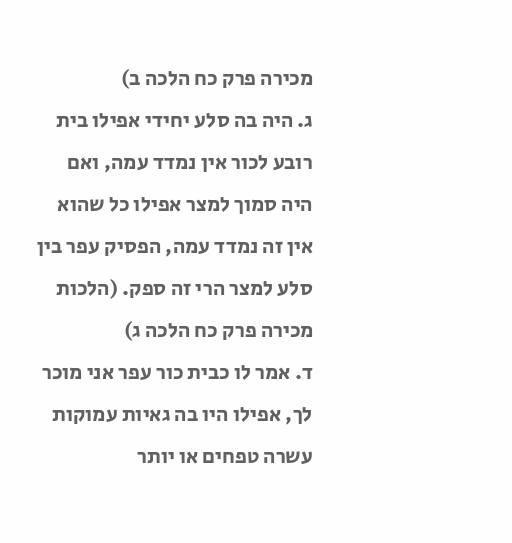מכירה פרק כח הלכה ב)
ג. היה בה סלע יחידי אפילו בית רובע לכור אין נמדד עמה, ואם היה סמוך למצר אפילו כל שהוא אין זה נמדד עמה, הפסיק עפר בין סלע למצר הרי זה ספק. (הלכות מכירה פרק כח הלכה ג)
ד. אמר לו כבית כור עפר אני מוכר לך, אפילו היו בה גאיות עמוקות עשרה טפחים או יותר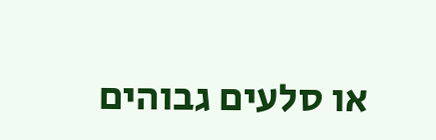או סלעים גבוהים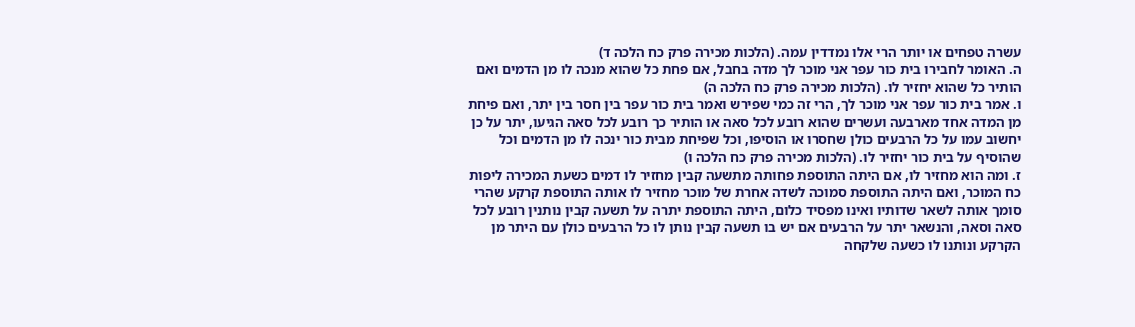עשרה טפחים או יותר הרי אלו נמדדין עמה. (הלכות מכירה פרק כח הלכה ד)
ה. האומר לחבירו בית כור עפר אני מוכר לך מדה בחבל, אם פחת כל שהוא מנכה לו מן הדמים ואם הותיר כל שהוא יחזיר לו. (הלכות מכירה פרק כח הלכה ה)
ו. אמר בית כור עפר אני מוכר לך, הרי זה כמי שפירש ואמר בית כור עפר בין חסר בין יתר, ואם פיחת מן המדה אחד מארבעה ועשרים שהוא רובע לכל סאה או הותיר כך רובע לכל סאה הגיעו, יתר על כן יחשוב עמו על כל הרבעים כולן שחסרו או הוסיפו, וכל שפיחת מבית כור ינכה לו מן הדמים וכל שהוסיף על בית כור יחזיר לו. (הלכות מכירה פרק כח הלכה ו)
ז. ומה הוא מחזיר לו, אם היתה התוספת פחותה מתשעה קבין מחזיר לו דמים כשעת המכירה ליפות כח המוכר, ואם היתה התוספת סמוכה לשדה אחרת של מוכר מחזיר לו אותה התוספת קרקע שהרי סומך אותה לשאר שדותיו ואינו מפסיד כלום, היתה התוספת יתרה על תשעה קבין נותנין רובע לכל סאה וסאה, והנשאר יתר על הרבעים אם יש בו תשעה קבין נותן לו כל הרבעים כולן עם היתר מן הקרקע ונותנו לו כשעה שלקחה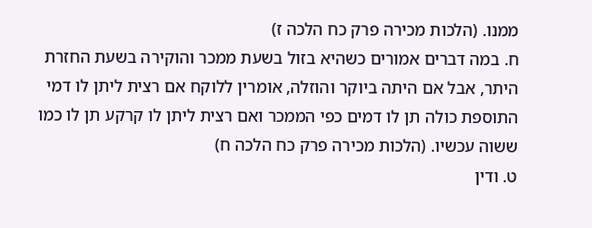ממנו. (הלכות מכירה פרק כח הלכה ז)
ח. במה דברים אמורים כשהיא בזול בשעת ממכר והוקירה בשעת החזרת היתר, אבל אם היתה ביוקר והוזלה, אומרין ללוקח אם רצית ליתן לו דמי התוספת כולה תן לו דמים כפי הממכר ואם רצית ליתן לו קרקע תן לו כמו ששוה עכשיו. (הלכות מכירה פרק כח הלכה ח)
ט. ודין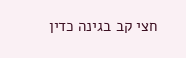חצי קב בגינה כדין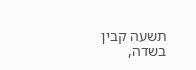תשעה קבין בשדה,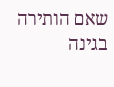שאם הותירה בגינה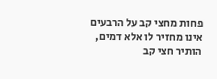פחות מחצי קב על הרבעים אינו מחזיר לו אלא דמים, הותיר חצי קב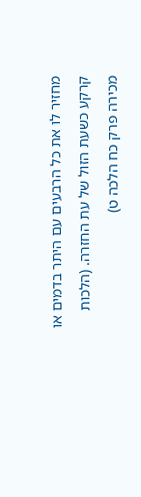מחזיר לו את כל הרבעים עם היתר בדמים או קרקע כשעת הזול של עת החזרה. (הלכות מכירה פרק כח הלכה ט)